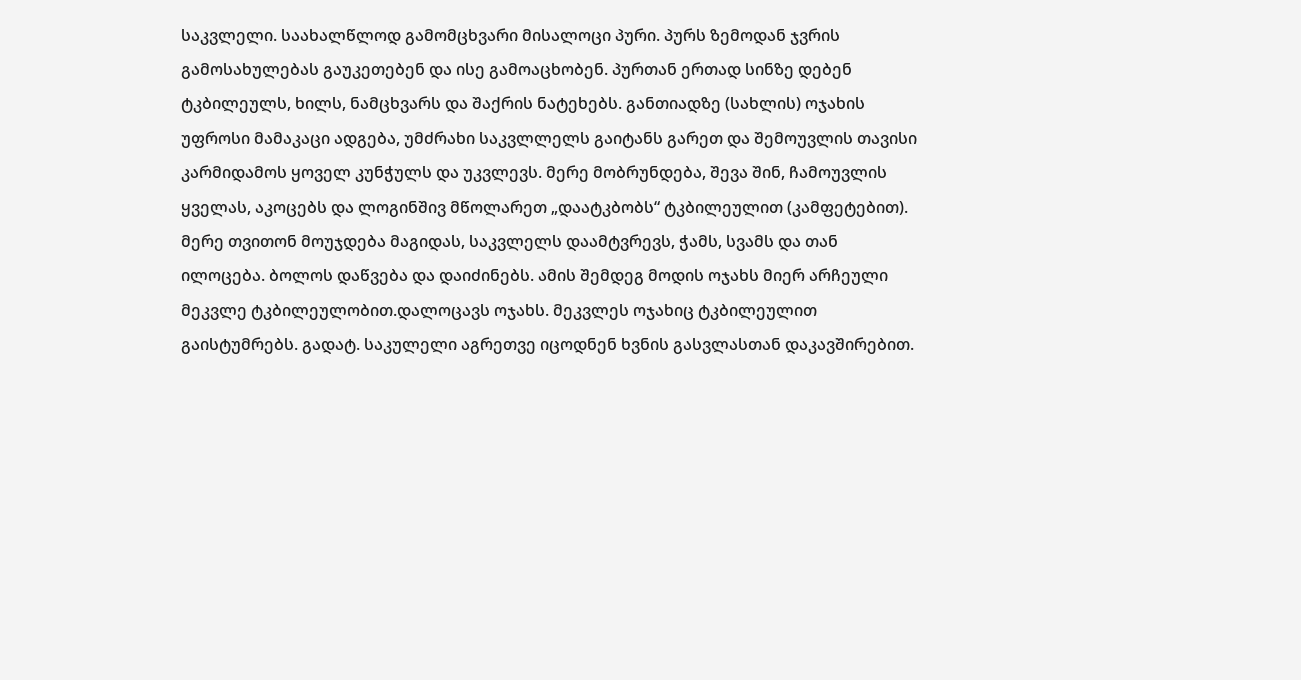საკვლელი. საახალწლოდ გამომცხვარი მისალოცი პური. პურს ზემოდან ჯვრის გამოსახულებას გაუკეთებენ და ისე გამოაცხობენ. პურთან ერთად სინზე დებენ ტკბილეულს, ხილს, ნამცხვარს და შაქრის ნატეხებს. განთიადზე (სახლის) ოჯახის უფროსი მამაკაცი ადგება, უმძრახი საკვლლელს გაიტანს გარეთ და შემოუვლის თავისი კარმიდამოს ყოველ კუნჭულს და უკვლევს. მერე მობრუნდება, შევა შინ, ჩამოუვლის ყველას, აკოცებს და ლოგინშივ მწოლარეთ „დაატკბობს“ ტკბილეულით (კამფეტებით). მერე თვითონ მოუჯდება მაგიდას, საკვლელს დაამტვრევს, ჭამს, სვამს და თან ილოცება. ბოლოს დაწვება და დაიძინებს. ამის შემდეგ მოდის ოჯახს მიერ არჩეული მეკვლე ტკბილეულობით.დალოცავს ოჯახს. მეკვლეს ოჯახიც ტკბილეულით გაისტუმრებს. გადატ. საკულელი აგრეთვე იცოდნენ ხვნის გასვლასთან დაკავშირებით.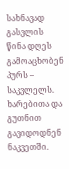სახნავად გასვლის წინა დღეს გამოაცხობენ პურს – საკვლელს. ხარებითა და გუთნით გავიდოდნენ ნაკვეთში.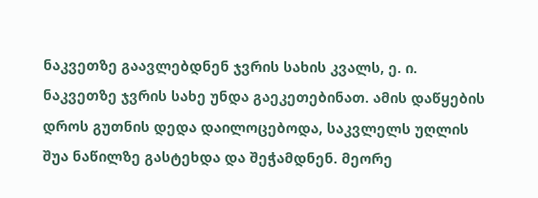ნაკვეთზე გაავლებდნენ ჯვრის სახის კვალს, ე. ი. ნაკვეთზე ჯვრის სახე უნდა გაეკეთებინათ. ამის დაწყების დროს გუთნის დედა დაილოცებოდა, საკვლელს უღლის შუა ნაწილზე გასტეხდა და შეჭამდნენ. მეორე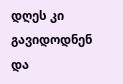დღეს კი გავიდოდნენ და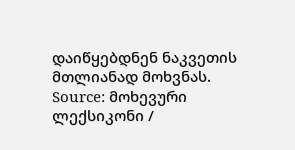დაიწყებდნენ ნაკვეთის მთლიანად მოხვნას.
Source: მოხევური ლექსიკონი /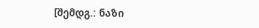[შემდგ.: ნაზი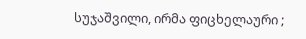სუჯაშვილი, ირმა ფიცხელაური ;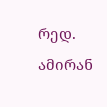რედ. ამირან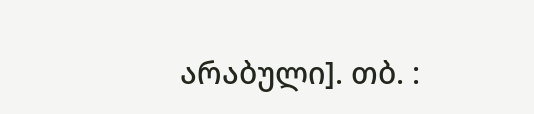არაბული]. თბ. :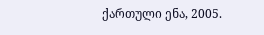ქართული ენა, 2005.